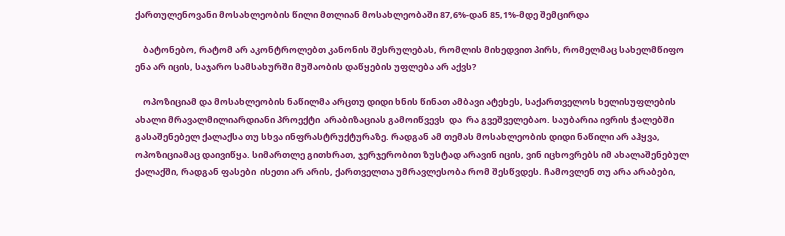ქართულენოვანი მოსახლეობის წილი მთლიან მოსახლეობაში 87,6%-დან 85,1%-მდე შემცირდა

    ბატონებო, რატომ არ აკონტროლებთ კანონის შესრულებას, რომლის მიხედვით პირს, რომელმაც სახელმწიფო ენა არ იცის, საჯარო სამსახურში მუშაობის დაწყების უფლება არ აქვს?

    ოპოზიციამ და მოსახლეობის ნაწილმა არცთუ დიდი ხნის წინათ ამბავი ატეხეს, საქართველოს ხელისუფლების ახალი მრავალმილიარდიანი პროექტი  არაბიზაციას გამოიწვევს  და  რა გვეშველებაო. საუბარია ივრის ჭალებში გასაშენებელ ქალაქსა თუ სხვა ინფრასტრუქტურაზე. რადგან ამ თემას მოსახლეობის დიდი ნაწილი არ აჰყვა, ოპოზიციამაც დაივიწყა. სიმართლე გითხრათ, ჯერჯერობით ზუსტად არავინ იცის, ვინ იცხოვრებს იმ ახალაშენებულ ქალაქში, რადგან ფასები  ისეთი არ არის, ქართველთა უმრავლესობა რომ შესწვდეს. ჩამოვლენ თუ არა არაბები,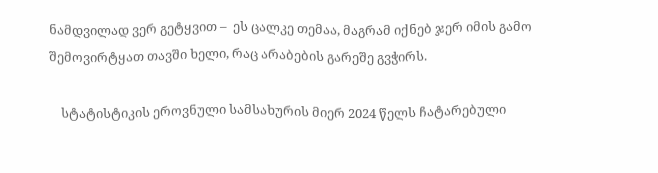ნამდვილად ვერ გეტყვით –  ეს ცალკე თემაა, მაგრამ იქნებ ჯერ იმის გამო შემოვირტყათ თავში ხელი, რაც არაბების გარეშე გვჭირს.

    სტატისტიკის ეროვნული სამსახურის მიერ 2024 წელს ჩატარებული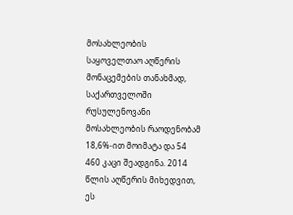მოსახლეობის საყოველთაო აღწერის მონაცემების თანახმად, საქართველოში რუსულენოვანი მოსახლეობის რაოდენობამ 18,6%-ით მოიმატა და 54 460 კაცი შეადგინა. 2014 წლის აღწერის მიხედვით, ეს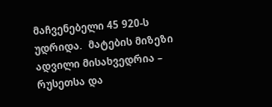მაჩვენებელი 45 920-ს  უდრიდა.  მატების მიზეზი ადვილი მისახვედრია – რუსეთსა და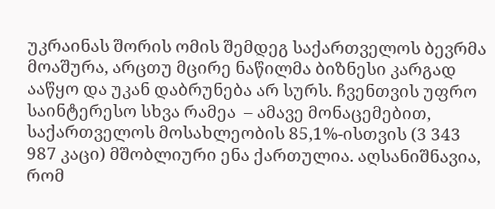უკრაინას შორის ომის შემდეგ საქართველოს ბევრმა მოაშურა, არცთუ მცირე ნაწილმა ბიზნესი კარგად ააწყო და უკან დაბრუნება არ სურს. ჩვენთვის უფრო საინტერესო სხვა რამეა  – ამავე მონაცემებით, საქართველოს მოსახლეობის 85,1%-ისთვის (3 343 987 კაცი) მშობლიური ენა ქართულია. აღსანიშნავია, რომ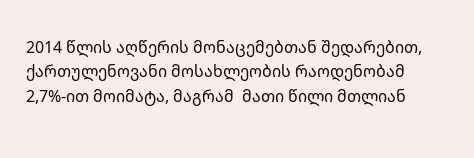2014 წლის აღწერის მონაცემებთან შედარებით, ქართულენოვანი მოსახლეობის რაოდენობამ 2,7%-ით მოიმატა, მაგრამ  მათი წილი მთლიან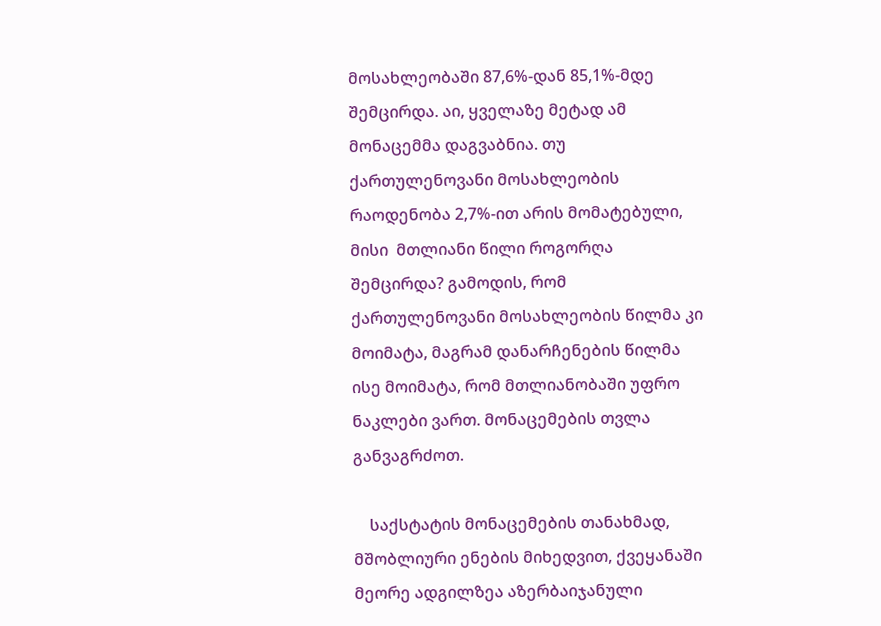მოსახლეობაში 87,6%-დან 85,1%-მდე შემცირდა. აი, ყველაზე მეტად ამ მონაცემმა დაგვაბნია. თუ ქართულენოვანი მოსახლეობის რაოდენობა 2,7%-ით არის მომატებული, მისი  მთლიანი წილი როგორღა შემცირდა? გამოდის, რომ ქართულენოვანი მოსახლეობის წილმა კი მოიმატა, მაგრამ დანარჩენების წილმა ისე მოიმატა, რომ მთლიანობაში უფრო ნაკლები ვართ. მონაცემების თვლა განვაგრძოთ.

    საქსტატის მონაცემების თანახმად, მშობლიური ენების მიხედვით, ქვეყანაში მეორე ადგილზეა აზერბაიჯანული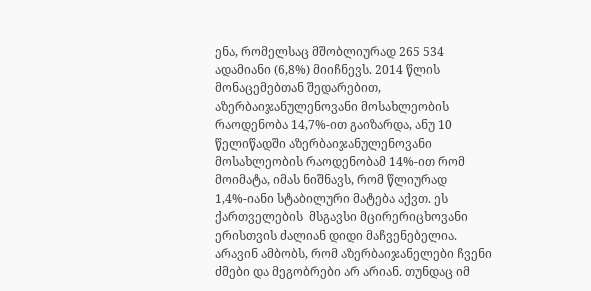ენა, რომელსაც მშობლიურად 265 534 ადამიანი (6,8%) მიიჩნევს. 2014 წლის მონაცემებთან შედარებით, აზერბაიჯანულენოვანი მოსახლეობის რაოდენობა 14,7%-ით გაიზარდა, ანუ 10 წელიწადში აზერბაიჯანულენოვანი მოსახლეობის რაოდენობამ 14%-ით რომ მოიმატა, იმას ნიშნავს, რომ წლიურად 1,4%-იანი სტაბილური მატება აქვთ. ეს ქართველების  მსგავსი მცირერიცხოვანი ერისთვის ძალიან დიდი მაჩვენებელია. არავინ ამბობს, რომ აზერბაიჯანელები ჩვენი ძმები და მეგობრები არ არიან. თუნდაც იმ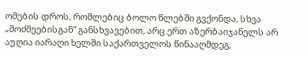ომების დროს, რომლებიც ბოლო წლებში გვქონდა, სხვა „მოძმეებისგან“ განსხვავებით, არც ერთ აზერბაიჯანელს არ აუღია იარაღი ხელში საქართველოს წინააღმდეგ,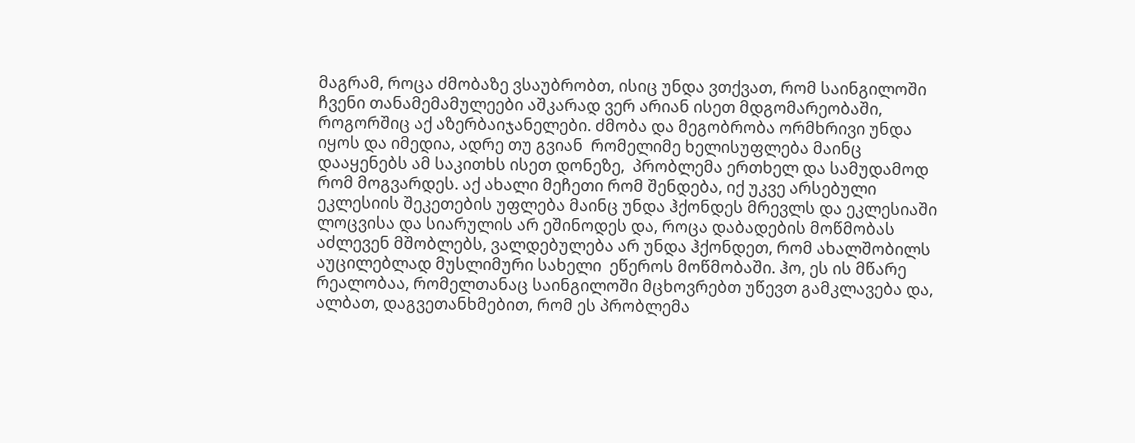მაგრამ, როცა ძმობაზე ვსაუბრობთ, ისიც უნდა ვთქვათ, რომ საინგილოში ჩვენი თანამემამულეები აშკარად ვერ არიან ისეთ მდგომარეობაში, როგორშიც აქ აზერბაიჯანელები. ძმობა და მეგობრობა ორმხრივი უნდა იყოს და იმედია, ადრე თუ გვიან  რომელიმე ხელისუფლება მაინც დააყენებს ამ საკითხს ისეთ დონეზე,  პრობლემა ერთხელ და სამუდამოდ რომ მოგვარდეს. აქ ახალი მეჩეთი რომ შენდება, იქ უკვე არსებული ეკლესიის შეკეთების უფლება მაინც უნდა ჰქონდეს მრევლს და ეკლესიაში ლოცვისა და სიარულის არ ეშინოდეს და, როცა დაბადების მოწმობას აძლევენ მშობლებს, ვალდებულება არ უნდა ჰქონდეთ, რომ ახალშობილს აუცილებლად მუსლიმური სახელი  ეწეროს მოწმობაში. ჰო, ეს ის მწარე რეალობაა, რომელთანაც საინგილოში მცხოვრებთ უწევთ გამკლავება და, ალბათ, დაგვეთანხმებით, რომ ეს პრობლემა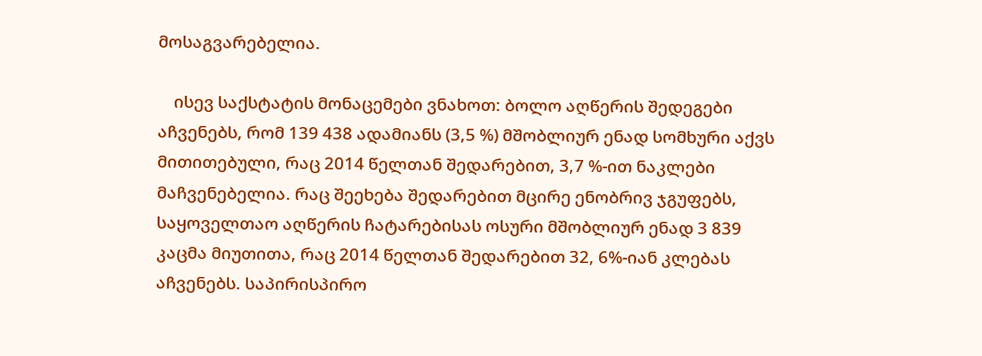მოსაგვარებელია.

    ისევ საქსტატის მონაცემები ვნახოთ: ბოლო აღწერის შედეგები  აჩვენებს, რომ 139 438 ადამიანს (3,5 %) მშობლიურ ენად სომხური აქვს მითითებული, რაც 2014 წელთან შედარებით, 3,7 %-ით ნაკლები მაჩვენებელია. რაც შეეხება შედარებით მცირე ენობრივ ჯგუფებს, საყოველთაო აღწერის ჩატარებისას ოსური მშობლიურ ენად 3 839 კაცმა მიუთითა, რაც 2014 წელთან შედარებით 32, 6%-იან კლებას აჩვენებს. საპირისპირო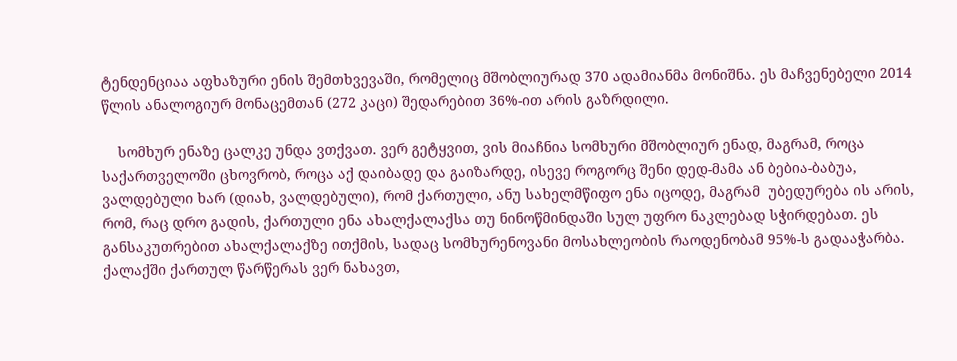ტენდენციაა აფხაზური ენის შემთხვევაში, რომელიც მშობლიურად 370 ადამიანმა მონიშნა. ეს მაჩვენებელი 2014 წლის ანალოგიურ მონაცემთან (272 კაცი) შედარებით 36%-ით არის გაზრდილი.

    სომხურ ენაზე ცალკე უნდა ვთქვათ. ვერ გეტყვით, ვის მიაჩნია სომხური მშობლიურ ენად, მაგრამ, როცა საქართველოში ცხოვრობ, როცა აქ დაიბადე და გაიზარდე, ისევე როგორც შენი დედ-მამა ან ბებია-ბაბუა, ვალდებული ხარ (დიახ, ვალდებული), რომ ქართული, ანუ სახელმწიფო ენა იცოდე, მაგრამ  უბედურება ის არის, რომ, რაც დრო გადის, ქართული ენა ახალქალაქსა თუ ნინოწმინდაში სულ უფრო ნაკლებად სჭირდებათ. ეს განსაკუთრებით ახალქალაქზე ითქმის, სადაც სომხურენოვანი მოსახლეობის რაოდენობამ 95%-ს გადააჭარბა. ქალაქში ქართულ წარწერას ვერ ნახავთ,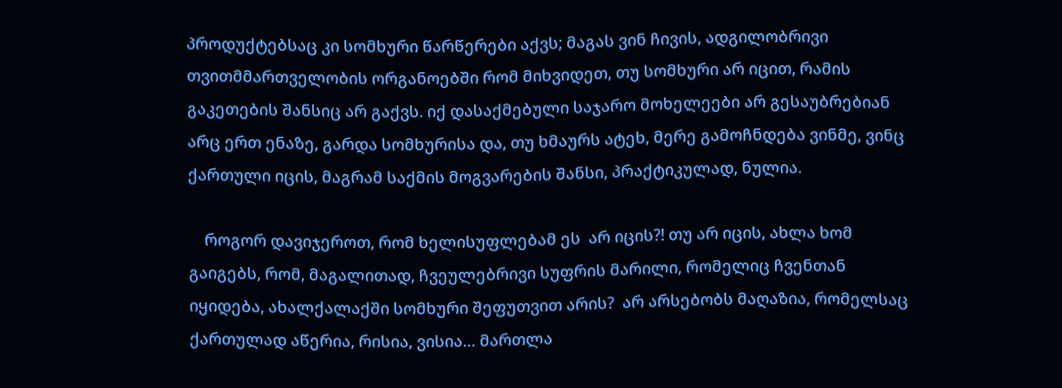პროდუქტებსაც კი სომხური წარწერები აქვს; მაგას ვინ ჩივის, ადგილობრივი თვითმმართველობის ორგანოებში რომ მიხვიდეთ, თუ სომხური არ იცით, რამის გაკეთების შანსიც არ გაქვს. იქ დასაქმებული საჯარო მოხელეები არ გესაუბრებიან არც ერთ ენაზე, გარდა სომხურისა და, თუ ხმაურს ატეხ, მერე გამოჩნდება ვინმე, ვინც ქართული იცის, მაგრამ საქმის მოგვარების შანსი, პრაქტიკულად, ნულია.

    როგორ დავიჯეროთ, რომ ხელისუფლებამ ეს  არ იცის?! თუ არ იცის, ახლა ხომ გაიგებს, რომ, მაგალითად, ჩვეულებრივი სუფრის მარილი, რომელიც ჩვენთან იყიდება, ახალქალაქში სომხური შეფუთვით არის?  არ არსებობს მაღაზია, რომელსაც ქართულად აწერია, რისია, ვისია… მართლა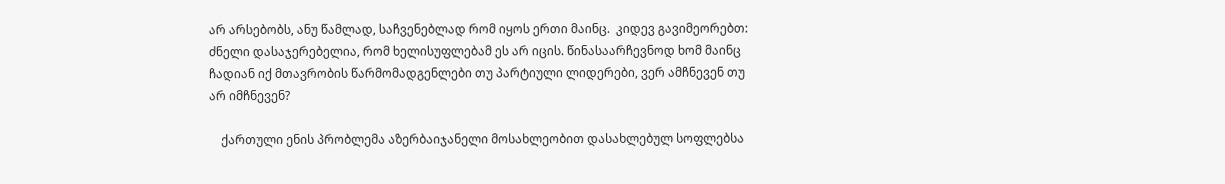არ არსებობს, ანუ წამლად, საჩვენებლად რომ იყოს ერთი მაინც.  კიდევ გავიმეორებთ: ძნელი დასაჯერებელია, რომ ხელისუფლებამ ეს არ იცის. წინასაარჩევნოდ ხომ მაინც ჩადიან იქ მთავრობის წარმომადგენლები თუ პარტიული ლიდერები, ვერ ამჩნევენ თუ არ იმჩნევენ?

    ქართული ენის პრობლემა აზერბაიჯანელი მოსახლეობით დასახლებულ სოფლებსა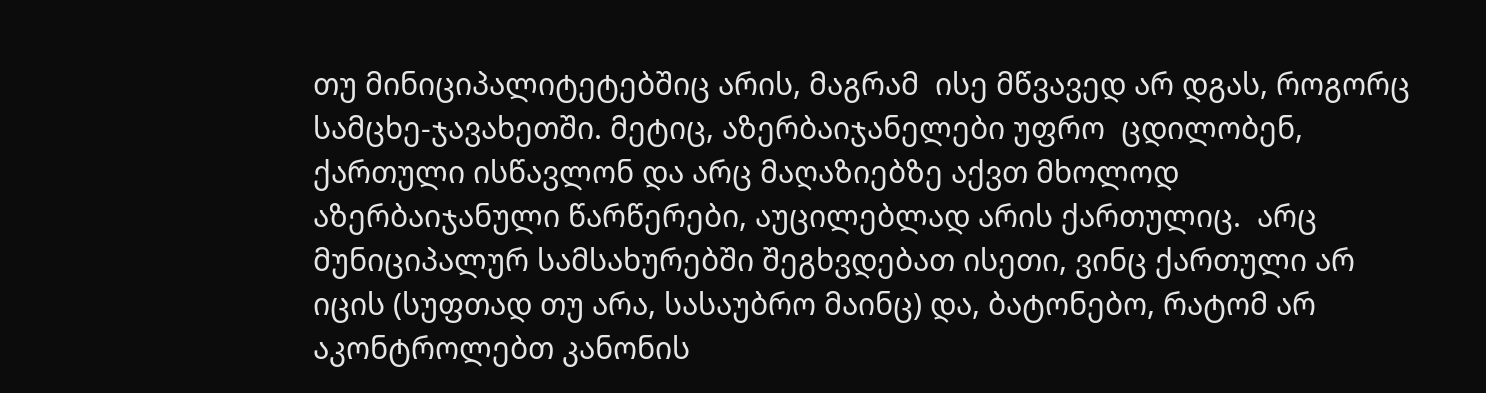თუ მინიციპალიტეტებშიც არის, მაგრამ  ისე მწვავედ არ დგას, როგორც  სამცხე-ჯავახეთში. მეტიც, აზერბაიჯანელები უფრო  ცდილობენ, ქართული ისწავლონ და არც მაღაზიებზე აქვთ მხოლოდ აზერბაიჯანული წარწერები, აუცილებლად არის ქართულიც.  არც მუნიციპალურ სამსახურებში შეგხვდებათ ისეთი, ვინც ქართული არ იცის (სუფთად თუ არა, სასაუბრო მაინც) და, ბატონებო, რატომ არ აკონტროლებთ კანონის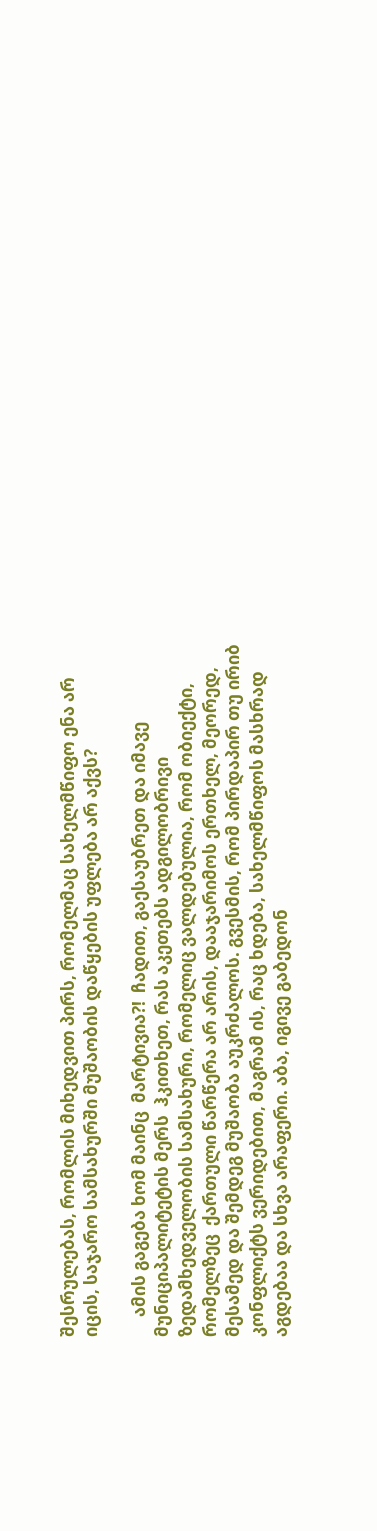შესრულებას, რომლის მიხედვით პირს, რომელმაც სახელმწიფო ენა არ იცის, საჯარო სამსახურში მუშაობის დაწყების უფლება არ აქვს?

     ამის გაგება ხომ მაინც  მარტივია?!  ჩადით, გაესაუბრეთ და იმავე მუნიციპალიტეტის მერს  ჰკითხეთ, რას აკეთებს ადგილობრივი ზედამხედველობის სამსახური, რომელიც ვალდებულია, რომ ობიექტი,  რომელზეც  ქართული წარწერა არ არის, დააჯარიმოს ერთხელ, მეორედ, მესამედ და შემდეგ მუშაობა აუკრძალოს. გვესმის, რომ პირდაპირ თუ ირიბ კონფლიქტს ვერიდებით, მაგრამ ის, რაც ხდება, სახელმწიფოს მასხრად აგდებაა და სხვა არაფერი. აბა, იგივე გაბედონ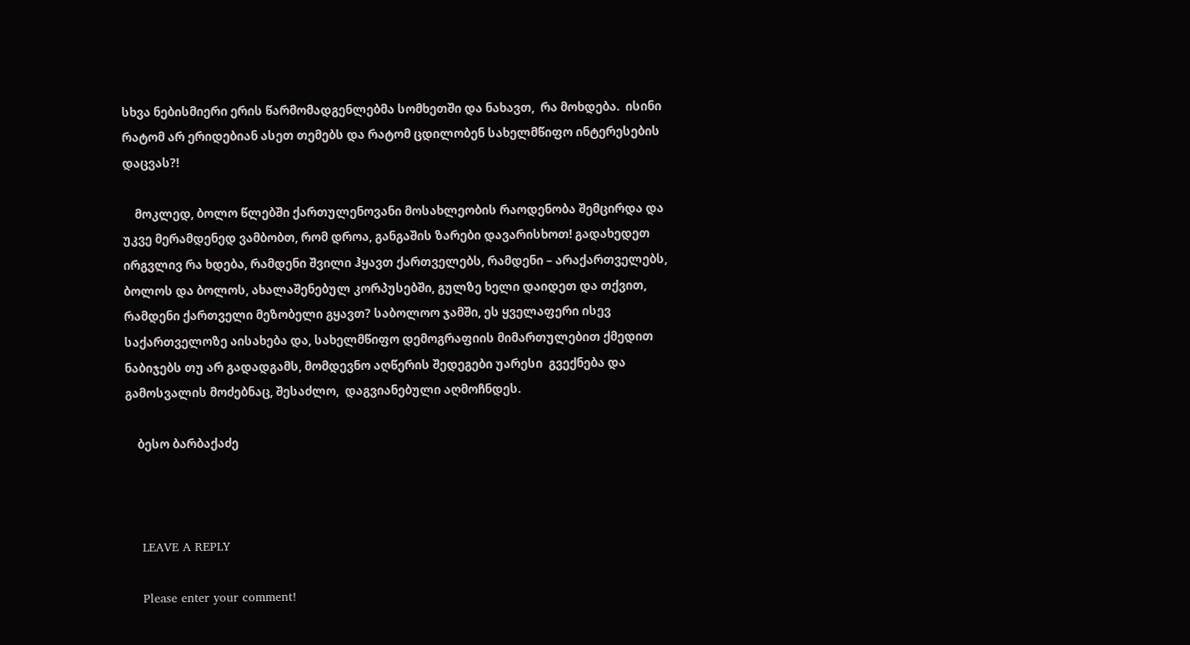სხვა ნებისმიერი ერის წარმომადგენლებმა სომხეთში და ნახავთ,  რა მოხდება.  ისინი რატომ არ ერიდებიან ასეთ თემებს და რატომ ცდილობენ სახელმწიფო ინტერესების დაცვას?!

    მოკლედ, ბოლო წლებში ქართულენოვანი მოსახლეობის რაოდენობა შემცირდა და უკვე მერამდენედ ვამბობთ, რომ დროა, განგაშის ზარები დავარისხოთ! გადახედეთ ირგვლივ რა ხდება, რამდენი შვილი ჰყავთ ქართველებს, რამდენი – არაქართველებს, ბოლოს და ბოლოს, ახალაშენებულ კორპუსებში, გულზე ხელი დაიდეთ და თქვით, რამდენი ქართველი მეზობელი გყავთ? საბოლოო ჯამში, ეს ყველაფერი ისევ საქართველოზე აისახება და, სახელმწიფო დემოგრაფიის მიმართულებით ქმედით ნაბიჯებს თუ არ გადადგამს, მომდევნო აღწერის შედეგები უარესი  გვექნება და  გამოსვალის მოძებნაც, შესაძლო,  დაგვიანებული აღმოჩნდეს.

    ბესო ბარბაქაძე



    LEAVE A REPLY

    Please enter your comment!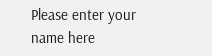Please enter your name here